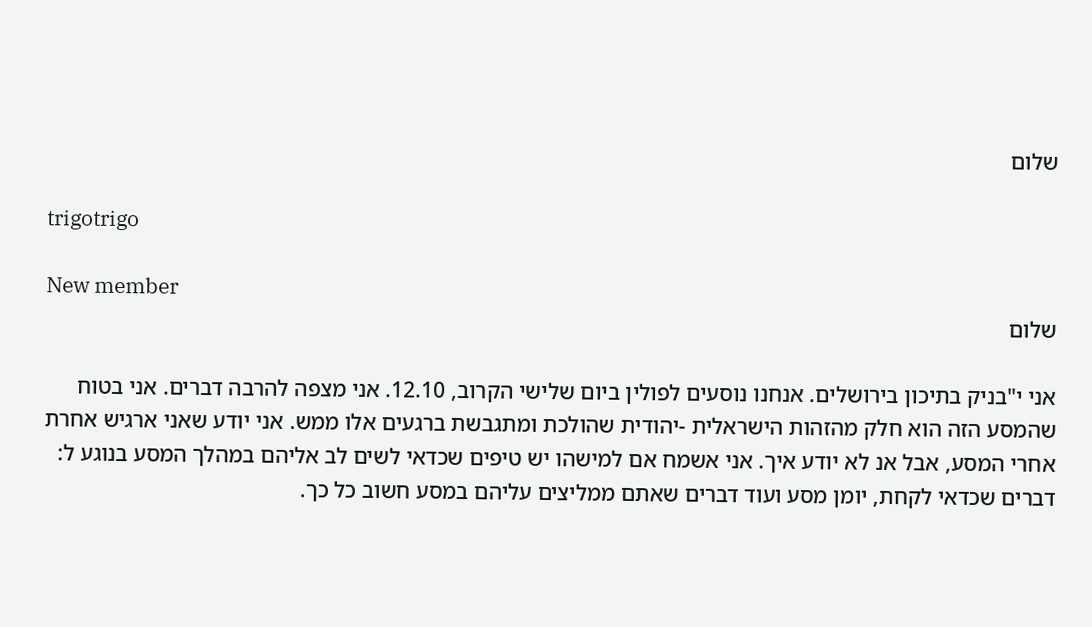שלום

trigotrigo

New member
שלום

אני י"בניק בתיכון בירושלים. אנחנו נוסעים לפולין ביום שלישי הקרוב, 12.10. אני מצפה להרבה דברים. אני בטוח שהמסע הזה הוא חלק מהזהות הישראלית -יהודית שהולכת ומתגבשת ברגעים אלו ממש. אני יודע שאני ארגיש אחרת אחרי המסע, אבל אנ לא יודע איך. אני אשמח אם למישהו יש טיפים שכדאי לשים לב אליהם במהלך המסע בנוגע ל: דברים שכדאי לקחת, יומן מסע ועוד דברים שאתם ממליצים עליהם במסע חשוב כל כך.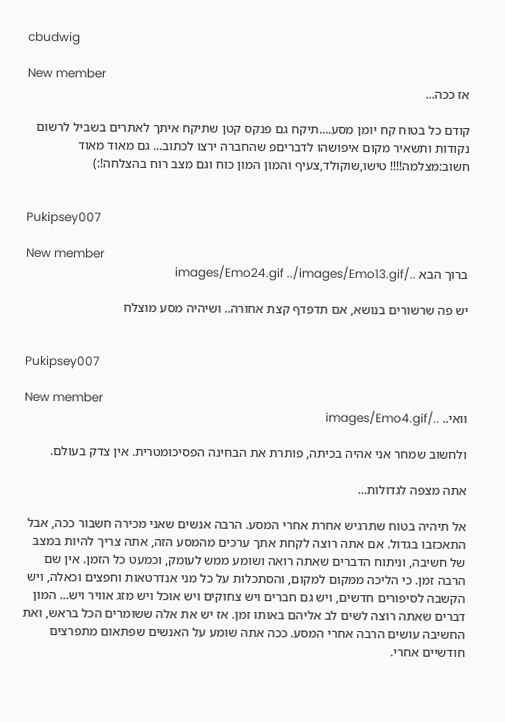cbudwig

New member
אז ככה...

קודם כל בטוח קח יומן מסע....תיקח גם פנקס קטן שתיקח איתך לאתרים בשביל לרשום נקודות ותשאיר מקום איפושהו לדבריםפ שהחברה ירצו לכתוב... גם מאוד מאוד חשוב:מצלמה!!!! טישו,שוקולד,צעיף והמון המון כוח וגם מצב רוח בהצלחה!:)


Pukipsey007

New member
ברוך הבא ../images/Emo24.gif ../images/Emo13.gif

יש פה שרשורים בנושא, אם תדפדף קצת אחורה.. ושיהיה מסע מוצלח


Pukipsey007

New member
וואי.. ../images/Emo4.gif

ולחשוב שמחר אני אהיה בכיתה, פותרת את הבחינה הפסיכומטרית. אין צדק בעולם.

אתה מצפה לגדולות...

אל תיהיה בטוח שתרגיש אחרת אחרי המסע. הרבה אנשים שאני מכירה חשבור ככה, אבל התאכזבו בגדול. אם אתה רוצה לקחת אתך ערכים מהמסע הזה, אתה צריך להיות במצב של חשיבה, וניתוח הדברים שאתה רואה ושומע ממש לעומק, וכמעט כל הזמן. אין שם הרבה זמן. כי הליכה ממקום למקום, והסתכלות על כל מני אנדרטאות וחפצים וכאלה, ויש הקשבה לסיפורים חדשים, ויש גם חברים ויש צחוקים ויש אוכל ויש מזג אוויר ויש... המון דברים שאתה רוצה לשים לב אליהם באותו זמן. אז יש את אלה ששומרים הכל בראש, ואת החשיבה עושים הרבה אחרי המסע. ככה אתה שומע על האנשים שפתאום מתפרצים חודשיים אחרי.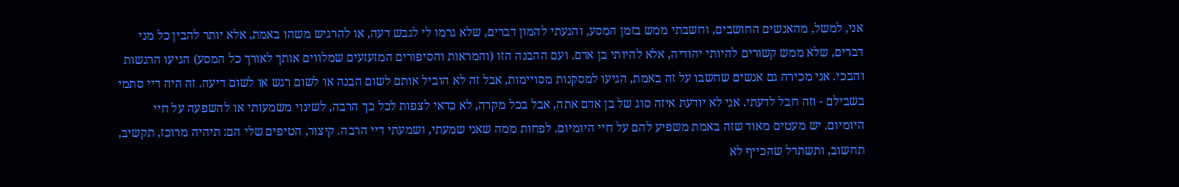אני, למשל, מהאנשים החושבים, וחשבתי ממש בזמן המסע, והגעתי להמון דברים, שלא גרמו לי לגבש דעה, או להרגיש משהו באמת, אלא יותר להבין כל מני דברים, שלא ממש קשורים להיותי יהודיה, אלא להיותי בן אדם. ועם ההבנה הזו (והמראות והסיפורים המזעזעים שמלווים אותך לאורך כל המסע) הגיעו הרגשות והבכי. אני מכירה גם אנשים שחשבו על זה באמת, הגיעו למסקנות מסויימות, אבל זה לא הוביל אותם לשום הבנה או לשום רגש או לשום דיעה. זה היה דיי סתמי בשבילם - וזה חבל לדעתי. אני לא יודעת איזה סוג של בן אדם אתה, אבל בכל מקרה, לא כדאי לצפות לכל כך הרבה, לשינוי משמעותי או להשפעה על חיי היומיום. יש מעטים מאוד שזה באמת משפיע להם על חיי היומיום. לפחות ממה שאני שמעתי, ושמעתי דיי הרבה. קיצור, הטיפים שלי הם: תיהיה מרוכז, תקשיב, תחשוב, ותשתדל שהכייף לא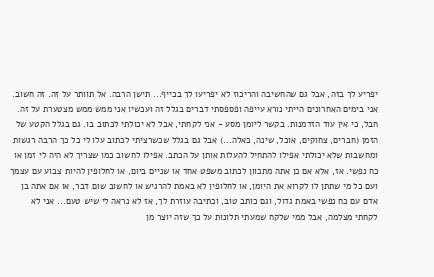יפריע לך בזה, אבל גם שהחשיבה והריכוז לא יפריעו לך בכייף... תישן הרבה. אל תוותר על זה. זה חשוב. אני בימים האחרונים הייתי נורא עייפה ופספסתי דברים בגלל זה ועכשיו אני ממש ממש מצטערת על זה. חבל, כי אין עוד הזדמנות. בקשר ליומן מסע - אני לקחתי, אבל לא יכולתי לכתוב בו. גם בגלל הקטע של הזמן (חברים, צחוקים, אוכל, שינה, כאלה...) אבל גם בגלל שכשרציתי לכתוב עלו לי כל כך הרבה רגשות ומחשבות שלא יכולתי אפילו להתחיל להעלות אותן על הכתב. אפילו לחשוב כמו שצריך לא היה לי זמן או כח נפשי. אז, אלא אם כן אתה מתכוון לכתוב משפט אחד או שניים ביום, או לחלופין להיות צבוע עם עצמך ועם כל מי שתתן לו לקרוא את היומן, או לחלופין לא באמת להרגיש או לחשוב שום דבר, או אם אתה בן אדם עם כח נפשי באמת גדול, וגם כותב טוב, וכתיבה עוזרת לך, אז לא נראה לי שיש טעם... אני לא לקחתי מצלמה, אבל ממי שלקח שמעתי תלונות על כך שזה יוצר מן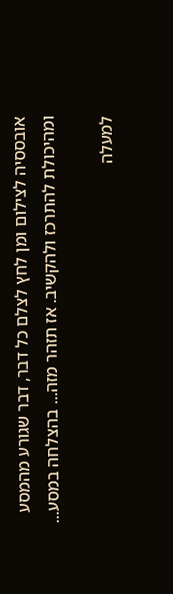אובססיה לצילום ומן לחץ לצלם כל דבר, דבר שגורע מהמסע ומהיכולת להתרכז ולהקשיב. אז תזהר מזה... בהצלחה במסע...

למעלה